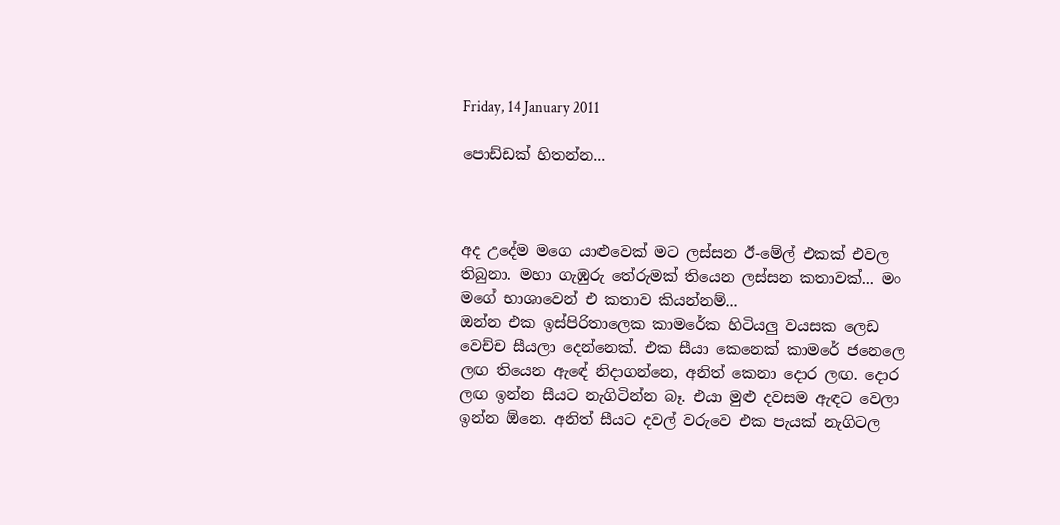Friday, 14 January 2011

පොඩ්ඩක් හිතන්න...



අද උදේම මගෙ යාළුවෙක් මට ලස්සන ඊ-මේල් එකක් එවල තිබුනා. මහා ගැඹුරු තේරුමක් තියෙන ලස්සන කතාවක්... මං මගේ භාශාවෙන් එ කතාව කියන්නම්...
ඔන්න එක ඉස්පිරිතාලෙක කාමරේක හිටියලු වයසක ලෙඩ වෙච්ච සීයලා දෙන්නෙක්. එක සීයා කෙනෙක් කාමරේ ජනෙලෙ ලඟ තියෙන ඇඳේ නිදාගන්නෙ, අනිත් කෙනා දොර ලඟ. දොර ලඟ ඉන්න සීයට නැගිටින්න බෑ. එයා මුළු දවසම ඇඳට වෙලා ඉන්න ඕනෙ. අනිත් සීයට දවල් වරුවෙ එක පැයක් නැගිටල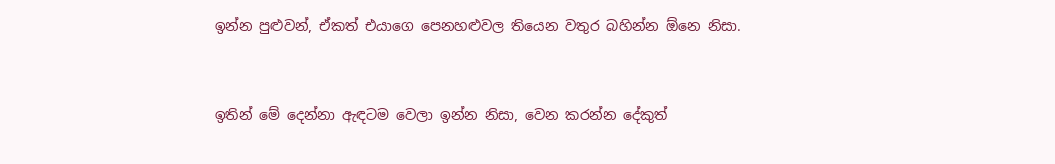ඉන්න පුළුවන්, ඒකත් එයාගෙ පෙනහළුවල තියෙන වතුර බහින්න ඕනෙ නිසා.


ඉතින් මේ දෙන්නා ඇඳටම වෙලා ඉන්න නිසා, වෙන කරන්න දේකුත්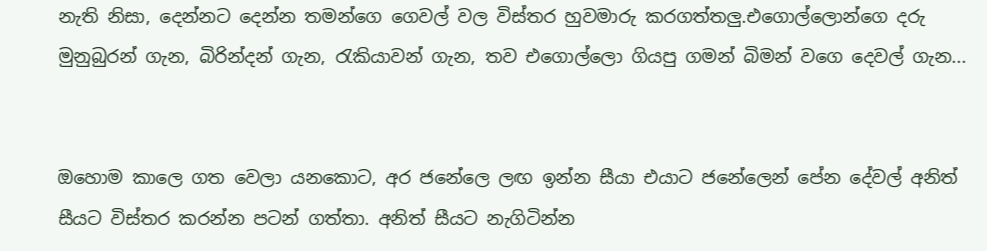නැති නිසා, දෙන්නට දෙන්න තමන්ගෙ ගෙවල් වල විස්තර හුවමාරු කරගත්තලු.එගොල්ලොන්ගෙ දරු මුනුබුරන් ගැන, බිරින්දන් ගැන, රැකියාවන් ගැන, තව එගොල්ලො ගියපු ගමන් බිමන් වගෙ දෙවල් ගැන...


ඔහොම කාලෙ ගත වෙලා යනකොට, අර ජනේලෙ ලඟ ඉන්න සීයා එයාට ජනේලෙන් පේන දේවල් අනිත් සීයට විස්තර කරන්න පටන් ගත්තා. අනිත් සීයට නැගිටින්න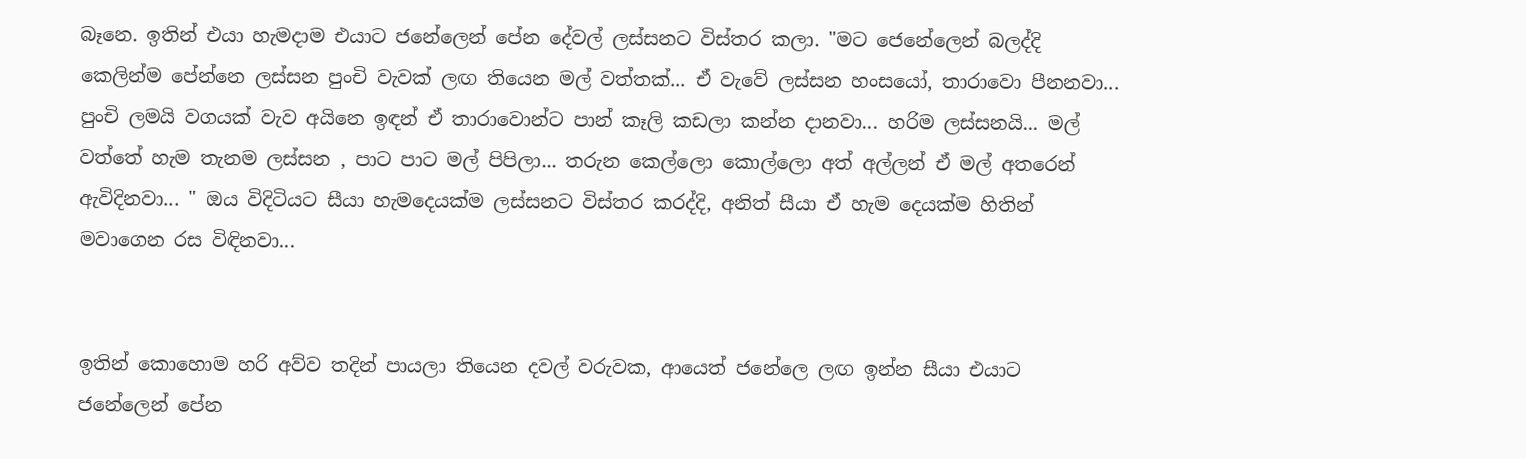බෑනෙ. ඉතින් එයා හැමදාම එයාට ජනේලෙන් පේන දේවල් ලස්සනට විස්තර කලා. "මට ජෙනේලෙන් බලද්දි කෙලින්ම පේන්නෙ ලස්සන පුංචි වැවක් ලඟ තියෙන මල් වත්තක්... ඒ වැවේ ලස්සන හංසයෝ, තාරාවො පීනනවා... පුංචි ලමයි වගයක් වැව අයිනෙ ඉඳන් ඒ තාරාවොන්ට පාන් කෑලි කඩලා කන්න දානවා... හරිම ලස්සනයි... මල් වත්තේ හැම තැනම ලස්සන , පාට පාට මල් පිපිලා... තරුන කෙල්ලො කොල්ලො අත් අල්ලන් ඒ මල් අතරෙන් ඇවිදිනවා... " ඔය විදිටියට සීයා හැමදෙයක්ම ලස්සනට විස්තර කරද්දි, අනිත් සීයා ඒ හැම දෙයක්ම හිතින් මවාගෙන රස විඳිනවා...


ඉතින් කොහොම හරි අව්ව තදින් පායලා තියෙන දවල් වරුවක, ආයෙත් ජනේලෙ ලඟ ඉන්න සීයා එයාට ජනේලෙන් පේන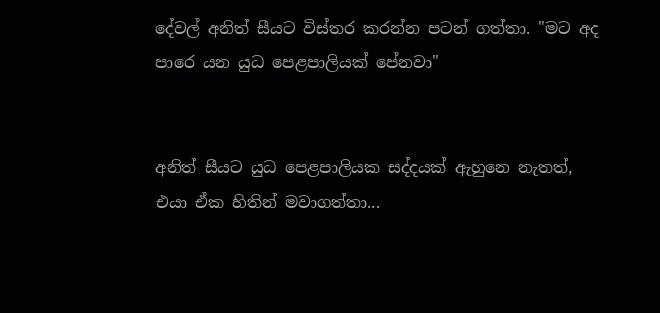දේවල් අනිත් සීයට විස්තර කරන්න පටන් ගත්තා. "මට අද පාරෙ යන යුධ පෙළපාලියක් පේනවා"


අනිත් සීයට යුධ පෙළපාලියක සද්දයක් ඇහුනෙ නැතත්, එයා ඒක හිතින් මවාගත්තා...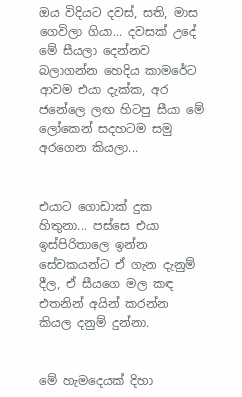ඔය විදියට දවස්, සති, මාස ගෙවිලා ගියා... දවසක් උදේ මේ සීයලා දෙන්නව බලාගන්න හෙදිය කාමරේට ආවම එයා දැක්ක, අර ජනේලෙ ලඟ හිටපු සීයා මේ ලෝකෙන් සදහටම සමු අරගෙන කියලා...


එයාට ගොඩාක් දුක හිතුනා... පස්සෙ එයා ඉස්පිරිතාලෙ ඉන්න සේවකයන්ට ඒ ගැන දැනුම් දීල, ඒ සීයගෙ මල කඳ එතනින් අයින් කරන්න කියල දනුම් දුන්නා.


මේ හැමදෙයක් දිහා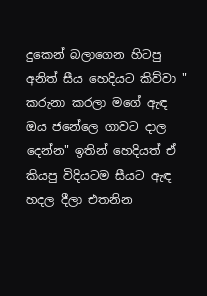දුකෙන් බලාගෙන හිටපු අනිත් සීය හෙදියට කිව්වා " කරුනා කරලා මගේ ඇඳ ඔය ජනේලෙ ගාවට දාල දෙන්න" ඉතින් හෙදියත් ඒ කියපු විදියටම සීයට ඇඳ හදල දීලා එතනින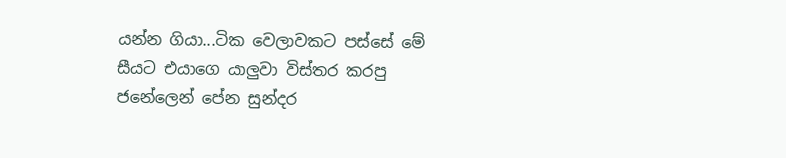යන්න ගියා...ටික වෙලාවකට පස්සේ මේ සීයට එයාගෙ යාලුවා විස්තර කරපු ජනේලෙන් පේන සුන්දර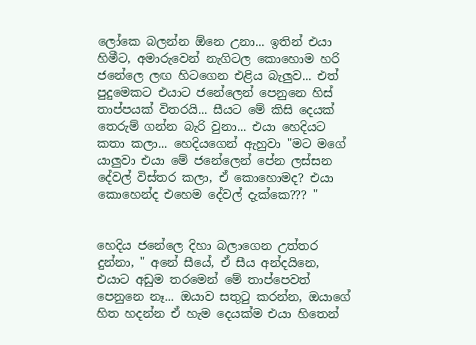ලෝකෙ බලන්න ඕනෙ උනා... ඉතින් එයා හිමීට, අමාරුවෙන් නැගිටල කොහොම හරි ජනේලෙ ලඟ හිටගෙන එළිය බැලුව... එත් පුදුමෙකට එයාට ජනේලෙන් පෙනුනෙ හිස් තාප්පයක් විතරයි... සීයට මේ කිසි දෙයක් තෙරුම් ගන්න බැරි වුනා... එයා හෙදියට කතා කලා... හෙදියගෙන් ඇහුවා "මට මගේ යාලුවා එයා මේ ජනේලෙන් පේන ලස්සන දේවල් විස්තර කලා, ඒ කොහොමද? එයා කොහෙන්ද එහෙම දේවල් දැක්කෙ??? "


හෙදිය ජනේලෙ දිහා බලාගෙන උත්තර දුන්නා, " අනේ සීයේ, ඒ සීය අන්දයිනෙ, එයාට අඩුම තරමෙන් මේ තාප්පෙවත් පෙනුනෙ නෑ... ඔයාව සතුටු කරන්න, ඔයාගේ හිත හදන්න ඒ හැම දෙයක්ම එයා හිතෙන්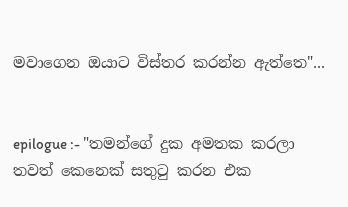මවාගෙන ඔයාට විස්තර කරන්න ඇත්තෙ"...


epilogue :- "තමන්ගේ දුක අමතක කරලා තවත් කෙනෙක් සතුටු කරන එක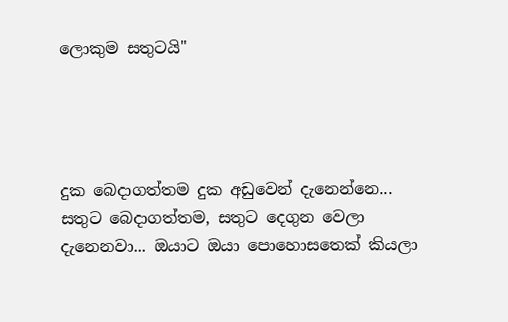ලොකුම සතුටයි"




දුක බෙදාගත්තම දුක අඩුවෙන් දැනෙන්නෙ... සතුට බෙදාගත්තම, සතුට දෙගුන වෙලා දැනෙනවා... ඔයාට ඔයා පොහොසතෙක් කියලා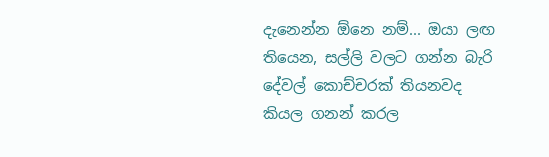දැනෙන්න ඕනෙ නම්... ඔයා ලඟ තියෙන, සල්ලි වලට ගන්න බැරි දේවල් කොච්චරක් තියනවද කියල ගනන් කරල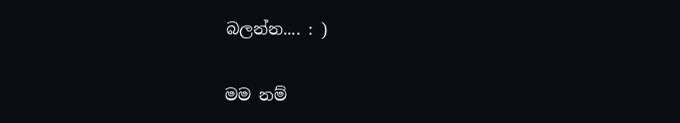බලන්න.... : )


මම නම්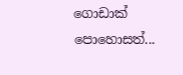ගොඩාක් පොහොසත්...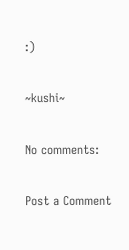:)

~kushi~

No comments:

Post a Comment